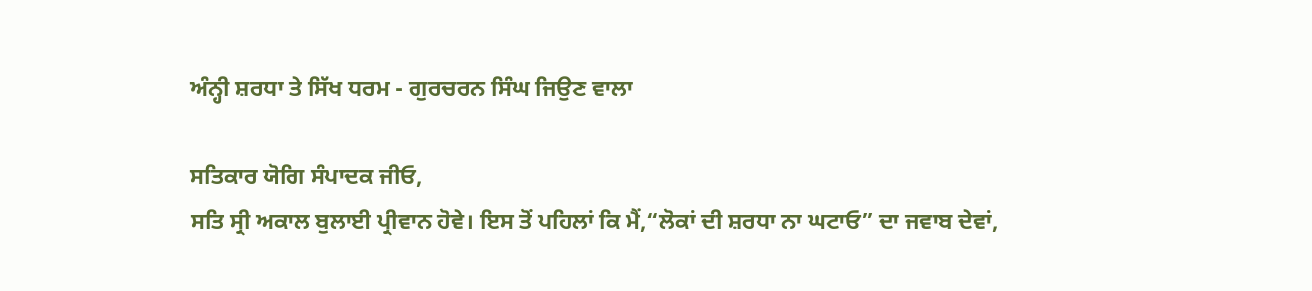ਅੰਨ੍ਹੀ ਸ਼ਰਧਾ ਤੇ ਸਿੱਖ ਧਰਮ - ਗੁਰਚਰਨ ਸਿੰਘ ਜਿਉਣ ਵਾਲਾ

ਸਤਿਕਾਰ ਯੋਗਿ ਸੰਪਾਦਕ ਜੀਓ,
ਸਤਿ ਸ੍ਰੀ ਅਕਾਲ ਬੁਲਾਈ ਪ੍ਰੀਵਾਨ ਹੋਵੇ। ਇਸ ਤੋਂ ਪਹਿਲਾਂ ਕਿ ਮੈਂ,“ਲੋਕਾਂ ਦੀ ਸ਼ਰਧਾ ਨਾ ਘਟਾਓ” ਦਾ ਜਵਾਬ ਦੇਵਾਂ,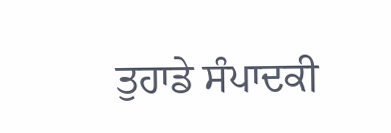ਤੁਹਾਡੇ ਸੰਪਾਦਕੀ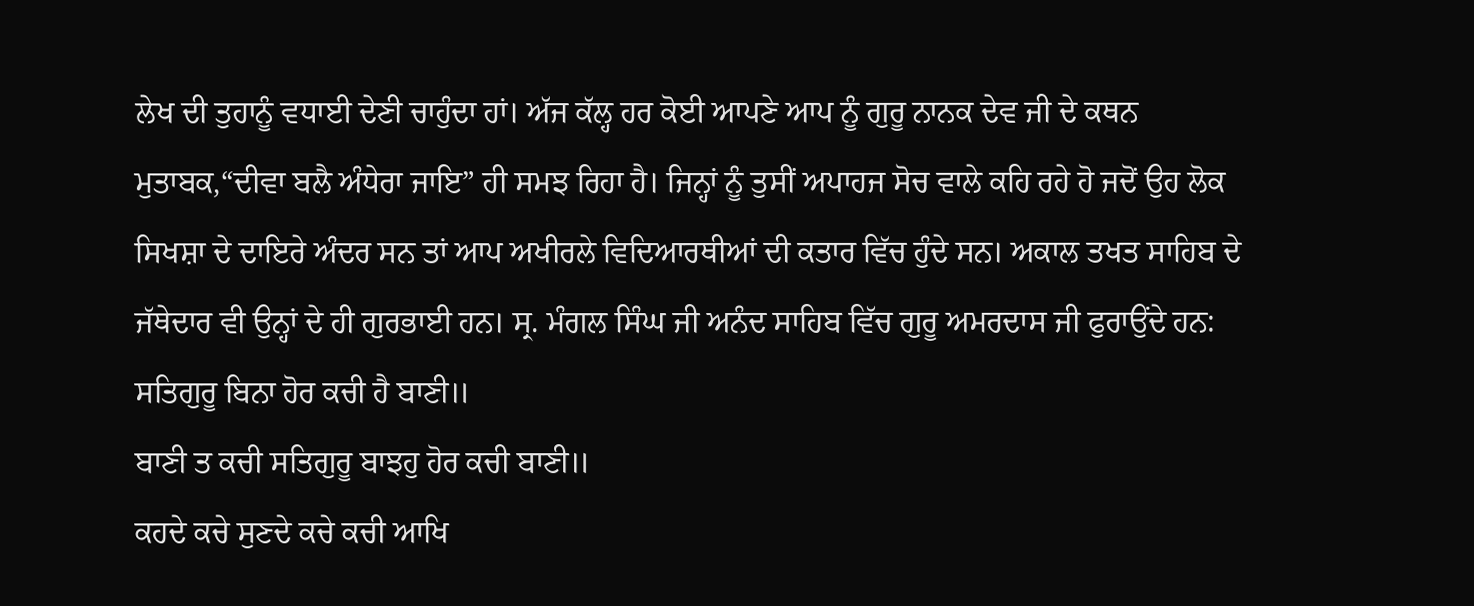ਲੇਖ ਦੀ ਤੁਹਾਨੂੰ ਵਧਾਈ ਦੇਣੀ ਚਾਹੁੰਦਾ ਹਾਂ। ਅੱਜ ਕੱਲ੍ਹ ਹਰ ਕੋਈ ਆਪਣੇ ਆਪ ਨੂੰ ਗੁਰੂ ਨਾਨਕ ਦੇਵ ਜੀ ਦੇ ਕਥਨ ਮੁਤਾਬਕ,“ਦੀਵਾ ਬਲੈ ਅੰਧੇਰਾ ਜਾਇ” ਹੀ ਸਮਝ ਰਿਹਾ ਹੈ। ਜਿਨ੍ਹਾਂ ਨੂੰ ਤੁਸੀਂ ਅਪਾਹਜ ਸੋਚ ਵਾਲੇ ਕਹਿ ਰਹੇ ਹੋ ਜਦੋਂ ਉਹ ਲੋਕ ਸਿਖਸ਼ਾ ਦੇ ਦਾਇਰੇ ਅੰਦਰ ਸਨ ਤਾਂ ਆਪ ਅਖੀਰਲੇ ਵਿਦਿਆਰਥੀਆਂ ਦੀ ਕਤਾਰ ਵਿੱਚ ਹੁੰਦੇ ਸਨ। ਅਕਾਲ ਤਖਤ ਸਾਹਿਬ ਦੇ ਜੱਥੇਦਾਰ ਵੀ ਉਨ੍ਹਾਂ ਦੇ ਹੀ ਗੁਰਭਾਈ ਹਨ। ਸ੍ਰ. ਮੰਗਲ ਸਿੰਘ ਜੀ ਅਨੰਦ ਸਾਹਿਬ ਵਿੱਚ ਗੁਰੂ ਅਮਰਦਾਸ ਜੀ ਫੁਰਾਉਂਦੇ ਹਨ:
ਸਤਿਗੁਰੂ ਬਿਨਾ ਹੋਰ ਕਚੀ ਹੈ ਬਾਣੀ॥
ਬਾਣੀ ਤ ਕਚੀ ਸਤਿਗੁਰੂ ਬਾਝਹੁ ਹੋਰ ਕਚੀ ਬਾਣੀ॥
ਕਹਦੇ ਕਚੇ ਸੁਣਦੇ ਕਚੇ ਕਚੀ ਆਖਿ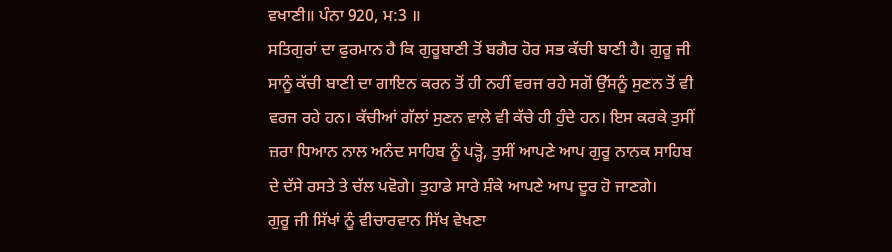ਵਖਾਣੀ॥ ਪੰਨਾ 920, ਮ:3 ॥
ਸਤਿਗੁਰਾਂ ਦਾ ਫੁਰਮਾਨ ਹੈ ਕਿ ਗੁਰੂਬਾਣੀ ਤੋਂ ਬਗੈਰ ਹੋਰ ਸਭ ਕੱਚੀ ਬਾਣੀ ਹੈ। ਗੁਰੂ ਜੀ ਸਾਨੂੰ ਕੱਚੀ ਬਾਣੀ ਦਾ ਗਾਇਨ ਕਰਨ ਤੋਂ ਹੀ ਨਹੀਂ ਵਰਜ ਰਹੇ ਸਗੋਂ ਉੱਸਨੂੰ ਸੁਣਨ ਤੋਂ ਵੀ ਵਰਜ ਰਹੇ ਹਨ। ਕੱਚੀਆਂ ਗੱਲਾਂ ਸੁਣਨ ਵਾਲੇ ਵੀ ਕੱਚੇ ਹੀ ਹੁੰਦੇ ਹਨ। ਇਸ ਕਰਕੇ ਤੁਸੀਂ ਜ਼ਰਾ ਧਿਆਨ ਨਾਲ ਅਨੰਦ ਸਾਹਿਬ ਨੂੰ ਪੜ੍ਹੋ, ਤੁਸੀਂ ਆਪਣੇ ਆਪ ਗੁਰੂ ਨਾਨਕ ਸਾਹਿਬ ਦੇ ਦੱਸੇ ਰਸਤੇ ਤੇ ਚੱਲ ਪਵੋਗੇ। ਤੁਹਾਡੇ ਸਾਰੇ ਸ਼ੰਕੇ ਆਪਣੇ ਆਪ ਦੂਰ ਹੋ ਜਾਣਗੇ।
ਗੁਰੂ ਜੀ ਸਿੱਖਾਂ ਨੂੰ ਵੀਚਾਰਵਾਨ ਸਿੱਖ ਵੇਖਣਾ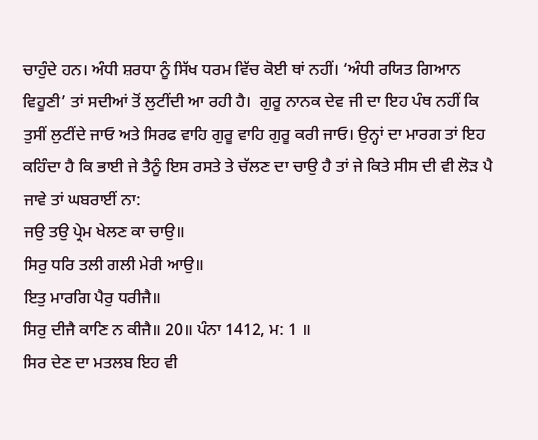ਚਾਹੁੰਦੇ ਹਨ। ਅੰਧੀ ਸ਼ਰਧਾ ਨੂੰ ਸਿੱਖ ਧਰਮ ਵਿੱਚ ਕੋਈ ਥਾਂ ਨਹੀਂ। ‘ਅੰਧੀ ਰਯਿਤ ਗਿਆਨ ਵਿਹੂਣੀ’ ਤਾਂ ਸਦੀਆਂ ਤੋਂ ਲੁਟੀਂਦੀ ਆ ਰਹੀ ਹੈ।  ਗੁਰੂ ਨਾਨਕ ਦੇਵ ਜੀ ਦਾ ਇਹ ਪੰਥ ਨਹੀਂ ਕਿ ਤੁਸੀਂ ਲੁਟੀਂਦੇ ਜਾਓ ਅਤੇ ਸਿਰਫ ਵਾਹਿ ਗੁਰੂ ਵਾਹਿ ਗੁਰੂ ਕਰੀ ਜਾਓ। ਉਨ੍ਹਾਂ ਦਾ ਮਾਰਗ ਤਾਂ ਇਹ ਕਹਿੰਦਾ ਹੈ ਕਿ ਭਾਈ ਜੇ ਤੈਨੂੰ ਇਸ ਰਸਤੇ ਤੇ ਚੱਲਣ ਦਾ ਚਾਉ ਹੈ ਤਾਂ ਜੇ ਕਿਤੇ ਸੀਸ ਦੀ ਵੀ ਲੋੜ ਪੈ ਜਾਵੇ ਤਾਂ ਘਬਰਾਈਂ ਨਾ:
ਜਉ ਤਉ ਪ੍ਰੇਮ ਖੇਲਣ ਕਾ ਚਾਉ॥
ਸਿਰੁ ਧਰਿ ਤਲੀ ਗਲੀ ਮੇਰੀ ਆਉ॥
ਇਤੁ ਮਾਰਗਿ ਪੈਰੁ ਧਰੀਜੈ॥
ਸਿਰੁ ਦੀਜੈ ਕਾਣਿ ਨ ਕੀਜੈ॥ 20॥ ਪੰਨਾ 1412, ਮ: 1 ॥
ਸਿਰ ਦੇਣ ਦਾ ਮਤਲਬ ਇਹ ਵੀ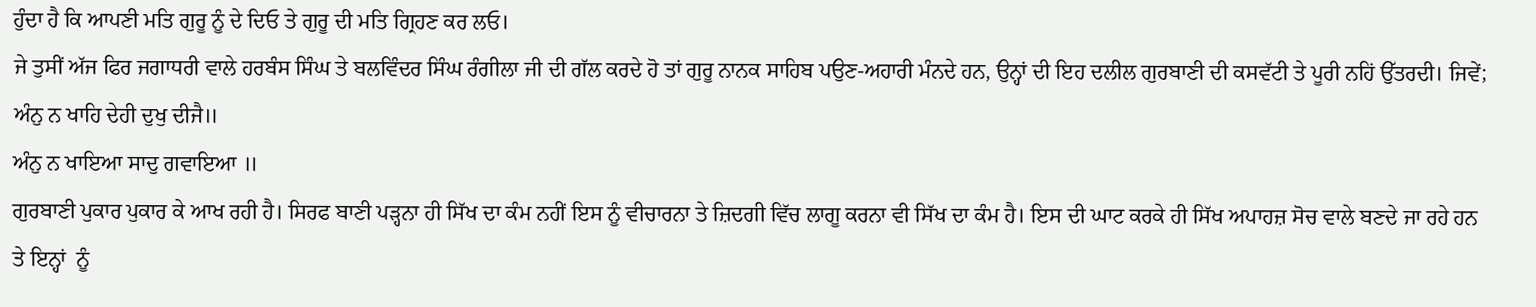ਹੁੰਦਾ ਹੈ ਕਿ ਆਪਣੀ ਮਤਿ ਗੁਰੂ ਨੂੰ ਦੇ ਦਿਓ ਤੇ ਗੁਰੂ ਦੀ ਮਤਿ ਗ੍ਰਿਹਣ ਕਰ ਲਓ।
ਜੇ ਤੁਸੀਂ ਅੱਜ ਫਿਰ ਜਗਾਧਰੀ ਵਾਲੇ ਹਰਬੰਸ ਸਿੰਘ ਤੇ ਬਲਵਿੰਦਰ ਸਿੰਘ ਰੰਗੀਲਾ ਜੀ ਦੀ ਗੱਲ ਕਰਦੇ ਹੋ ਤਾਂ ਗੁਰੂ ਨਾਨਕ ਸਾਹਿਬ ਪਉਣ-ਅਹਾਰੀ ਮੰਨਦੇ ਹਨ, ਉਨ੍ਹਾਂ ਦੀ ਇਹ ਦਲੀਲ ਗੁਰਬਾਣੀ ਦੀ ਕਸਵੱਟੀ ਤੇ ਪੂਰੀ ਨਹਿਂ ਉੱਤਰਦੀ। ਜਿਵੇਂ;
ਅੰਨੁ ਨ ਖਾਹਿ ਦੇਹੀ ਦੁਖੁ ਦੀਜੈ॥
ਅੰਨੁ ਨ ਖਾਇਆ ਸਾਦੁ ਗਵਾਇਆ ॥
ਗੁਰਬਾਣੀ ਪੁਕਾਰ ਪੁਕਾਰ ਕੇ ਆਖ ਰਹੀ ਹੈ। ਸਿਰਫ ਬਾਣੀ ਪੜ੍ਹਨਾ ਹੀ ਸਿੱਖ ਦਾ ਕੰਮ ਨਹੀਂ ਇਸ ਨੂੰ ਵੀਚਾਰਨਾ ਤੇ ਜ਼ਿਦਗੀ ਵਿੱਚ ਲਾਗੂ ਕਰਨਾ ਵੀ ਸਿੱਖ ਦਾ ਕੰਮ ਹੈ। ਇਸ ਦੀ ਘਾਟ ਕਰਕੇ ਹੀ ਸਿੱਖ ਅਪਾਹਜ਼ ਸੋਚ ਵਾਲੇ ਬਣਦੇ ਜਾ ਰਹੇ ਹਨ ਤੇ ਇਨ੍ਹਾਂ  ਨੂੰ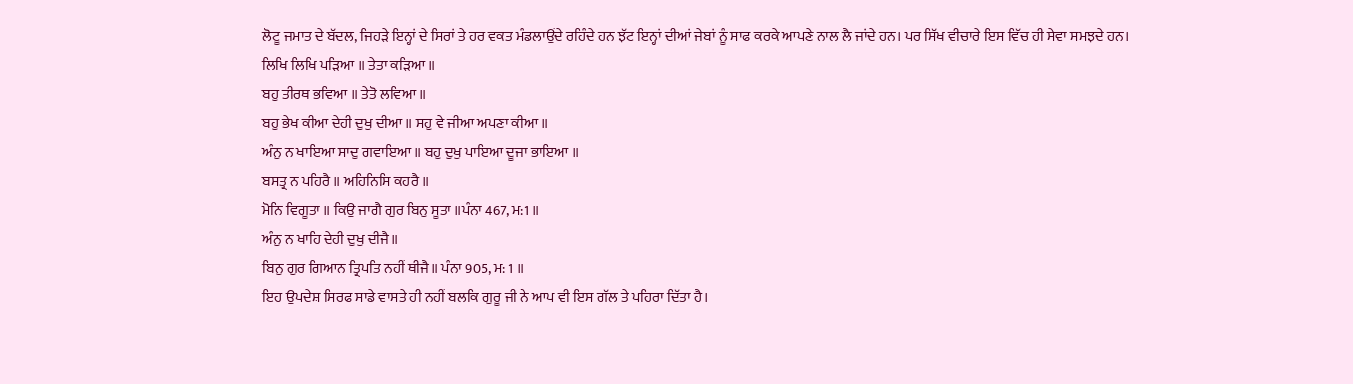ਲੋਟੂ ਜਮਾਤ ਦੇ ਬੱਦਲ, ਜਿਹੜੇ ਇਨ੍ਹਾਂ ਦੇ ਸਿਰਾਂ ਤੇ ਹਰ ਵਕਤ ਮੰਡਲਾਉਂਦੇ ਰਹਿੰਦੇ ਹਨ ਝੱਟ ਇਨ੍ਹਾਂ ਦੀਆਂ ਜੇਬਾਂ ਨੂੰ ਸਾਫ ਕਰਕੇ ਆਪਣੇ ਨਾਲ ਲੈ ਜਾਂਦੇ ਹਨ। ਪਰ ਸਿੱਖ ਵੀਚਾਰੇ ਇਸ ਵਿੱਚ ਹੀ ਸੇਵਾ ਸਮਝਦੇ ਹਨ।
ਲਿਖਿ ਲਿਖਿ ਪੜਿਆ ॥ ਤੇਤਾ ਕੜਿਆ ॥
ਬਹੁ ਤੀਰਥ ਭਵਿਆ ॥ ਤੇਤੋ ਲਵਿਆ ॥
ਬਹੁ ਭੇਖ ਕੀਆ ਦੇਹੀ ਦੁਖੁ ਦੀਆ ॥ ਸਹੁ ਵੇ ਜੀਆ ਅਪਣਾ ਕੀਆ ॥
ਅੰਨੁ ਨ ਖਾਇਆ ਸਾਦੁ ਗਵਾਇਆ ॥ ਬਹੁ ਦੁਖੁ ਪਾਇਆ ਦੂਜਾ ਭਾਇਆ ॥
ਬਸਤ੍ਰ ਨ ਪਹਿਰੈ ॥ ਅਹਿਨਿਸਿ ਕਹਰੈ ॥
ਮੋਨਿ ਵਿਗੂਤਾ ॥ ਕਿਉ ਜਾਗੈ ਗੁਰ ਬਿਨੁ ਸੂਤਾ ॥ਪੰਨਾ 467, ਮ:1 ॥
ਅੰਨੁ ਨ ਖਾਹਿ ਦੇਹੀ ਦੁਖੁ ਦੀਜੈ॥
ਬਿਨੁ ਗੁਰ ਗਿਆਨ ਤ੍ਰਿਪਤਿ ਨਹੀਂ ਥੀਜੈ॥ ਪੰਨਾ 905, ਮ: 1 ॥
ਇਹ ਉਪਦੇਸ਼ ਸਿਰਫ ਸਾਡੇ ਵਾਸਤੇ ਹੀ ਨਹੀਂ ਬਲਕਿ ਗੁਰੂ ਜੀ ਨੇ ਆਪ ਵੀ ਇਸ ਗੱਲ ਤੇ ਪਹਿਰਾ ਦਿੱਤਾ ਹੈ।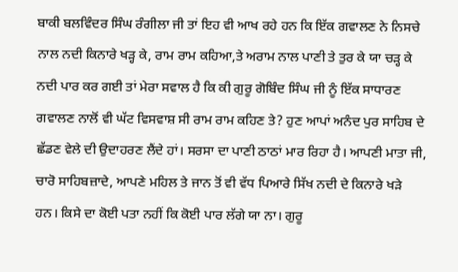ਬਾਕੀ ਬਲਵਿੰਦਰ ਸਿੰਘ ਰੰਗੀਲਾ ਜੀ ਤਾਂ ਇਹ ਵੀ ਆਖ ਰਹੇ ਹਨ ਕਿ ਇੱਕ ਗਵਾਲਣ ਨੇ ਨਿਸਚੇ ਨਾਲ ਨਦੀ ਕਿਨਾਰੇ ਖੜ੍ਹ ਕੇ, ਰਾਮ ਰਾਮ ਕਹਿਆ,ਤੇ ਅਰਾਮ ਨਾਲ ਪਾਣੀ ਤੇ ਤੁਰ ਕੇ ਯਾ ਚੜ੍ਹ ਕੇ ਨਦੀ ਪਾਰ ਕਰ ਗਈ ਤਾਂ ਮੇਰਾ ਸਵਾਲ ਹੈ ਕਿ ਕੀ ਗੁਰੂ ਗੋਬਿੰਦ ਸਿੰਘ ਜੀ ਨੂੰ ਇੱਕ ਸਾਧਾਰਣ ਗਵਾਲਣ ਨਾਲੋਂ ਵੀ ਘੱਟ ਵਿਸਵਾਸ਼ ਸੀ ਰਾਮ ਰਾਮ ਕਹਿਣ ਤੇ? ਹੁਣ ਆਪਾਂ ਅਨੰਦ ਪੁਰ ਸਾਹਿਬ ਦੇ ਛੱਡਣ ਵੇਲੇ ਦੀ ਉਦਾਹਰਣ ਲੈਂਦੇ ਹਾਂ। ਸਰਸਾ ਦਾ ਪਾਣੀ ਠਾਠਾਂ ਮਾਰ ਰਿਹਾ ਹੈ। ਆਪਣੀ ਮਾਤਾ ਜੀ, ਚਾਰੋ ਸਾਹਿਬਜ਼ਾਦੇ, ਆਪਣੇ ਮਹਿਲ ਤੇ ਜਾਨ ਤੋਂ ਵੀ ਵੱਧ ਪਿਆਰੇ ਸਿੱਖ ਨਦੀ ਦੇ ਕਿਨਾਰੇ ਖੜੇ ਹਨ। ਕਿਸੇ ਦਾ ਕੋਈ ਪਤਾ ਨਹੀਂ ਕਿ ਕੋਈ ਪਾਰ ਲੱਗੇ ਯਾ ਨਾ। ਗੁਰੂ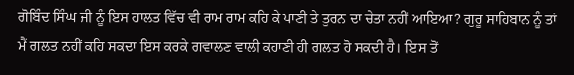ਗੋਬਿੰਦ ਸਿੰਘ ਜੀ ਨੂੰ ਇਸ ਹਾਲਤ ਵਿੱਚ ਵੀ ਰਾਮ ਰਾਮ ਕਹਿ ਕੇ ਪਾਣੀ ਤੇ ਤੁਰਨ ਦਾ ਚੇਤਾ ਨਹੀਂ ਆਇਆ? ਗੁਰੂ ਸਾਹਿਬਾਨ ਨੂੰ ਤਾਂ ਮੈਂ ਗਲਤ ਨਹੀਂ ਕਹਿ ਸਕਦਾ ਇਸ ਕਰਕੇ ਗਵਾਲਣ ਵਾਲੀ ਕਹਾਣੀ ਹੀ ਗਲਤ ਹੋ ਸਕਦੀ ਹੈ। ਇਸ ਤੋਂ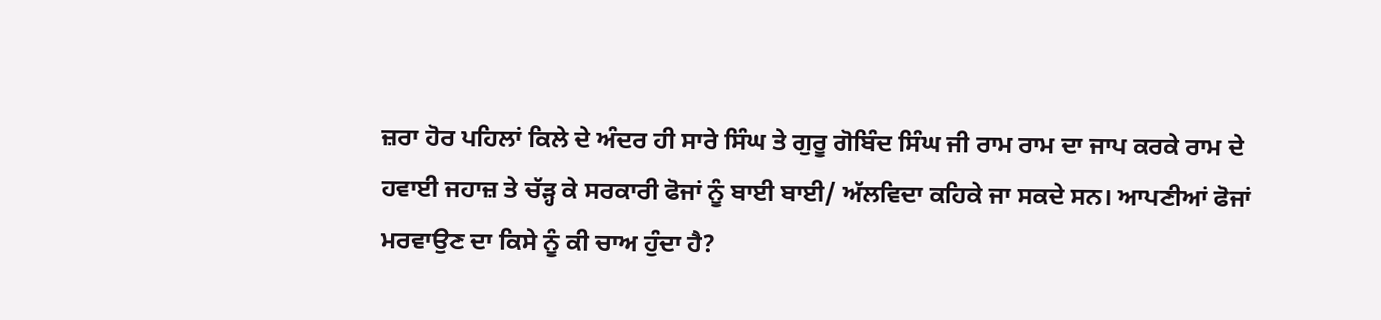ਜ਼ਰਾ ਹੋਰ ਪਹਿਲਾਂ ਕਿਲੇ ਦੇ ਅੰਦਰ ਹੀ ਸਾਰੇ ਸਿੰਘ ਤੇ ਗੁਰੂ ਗੋਬਿੰਦ ਸਿੰਘ ਜੀ ਰਾਮ ਰਾਮ ਦਾ ਜਾਪ ਕਰਕੇ ਰਾਮ ਦੇ ਹਵਾਈ ਜਹਾਜ਼ ਤੇ ਚੱੜ੍ਹ ਕੇ ਸਰਕਾਰੀ ਫੋਜਾਂ ਨੂੰ ਬਾਈ ਬਾਈ/ ਅੱਲਵਿਦਾ ਕਹਿਕੇ ਜਾ ਸਕਦੇ ਸਨ। ਆਪਣੀਆਂ ਫੋਜਾਂ ਮਰਵਾਉਣ ਦਾ ਕਿਸੇ ਨੂੰ ਕੀ ਚਾਅ ਹੁੰਦਾ ਹੈ?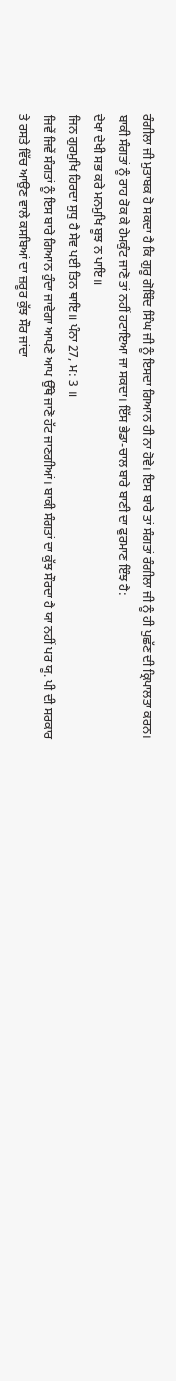ਰੰਗੀਲਾ ਜੀ ਮੁਤਾਬਕ ਹੋ ਸਕਦਾ ਹੈ ਕਿ ਗੁਰੂ ਗੋਬਿੰਦ ਸਿੰਘ ਜੀ ਨੂੰ ਇਸਦਾ ਗਿਆਨ ਹੀ ਨਾ ਹੋਵੇ। ਇਸ ਬਾਰੇ ਤਾਂ ਸੰਗਤਾਂ ਰੰਗੀਲਾ ਜੀ ਨੂੰ ਹੀ ਪੁਛੱਣ ਦੀ ਕ੍ਰਿਪਾਲਤਾ ਕਰਨ।
ਬਾਕੀ ਸੰਗਤਾਂ ਨੂੰ ਰਾਹ ਰੋਕ ਕੇ ਹੇਮਕੁੰਟ ਜਾਣੋ ਤਾਂ ਨਹੀਂ ਹਟਾਇਆ ਜਾ ਸਕਦਾ। ਇੱਸ ਭੇਡਾ-ਚਾਲ ਬਾਰੇ ਬਾਣੀ ਦਾ ਫੁਰਮਾਣ ਇੰਝ ਹੈ:
ਦੇਖਾ ਦੇਖੀ ਸਭ ਕਰੇ ਮਨਮੁਖਿ ਬੂਝ ਨ ਪਾਇ॥
ਜਿਨ ਗੁਰਮੁਖਿ ਹਿਰਦਾ ਸੁਧੁ ਹੈ ਸੇਵ ਪਈ ਤਿਨ ਥਾਇ॥ ਪੰਨਾ 27, ਮ: 3 ॥
ਜਿਵੇਂ ਜਿਵੇਂ ਸੰਗਤਾਂ ਨੂੰ ਇਸ ਬਾਰੇ ਗਿਆਨ ਹੁੰਦਾ ਜਾਵੇਗਾ ਆਪਣੇ ਆਪ ਉੱਥੇ ਜਾਣੋ ਹੱਟ ਜਾਣਗੀਆਂ। ਬਾਕੀ ਸੰਗਤਾਂ ਦਾ ਕੁੱਝ ਸੌਰਦਾ ਹੈ ਯਾ ਨਹੀਂ ਪਰ ਯੂ. ਪੀ ਦੀ ਸਰਕਾਰ ਤੇ ਰਸਤੇ ਵਿੱਚ ਆਉਣ ਵਾਲੇ ਕਸਬਿਆਂ ਦਾ ਜ਼ਰੂਰ ਕੁੱਝ ਸੌਰ ਜਾਂਦਾ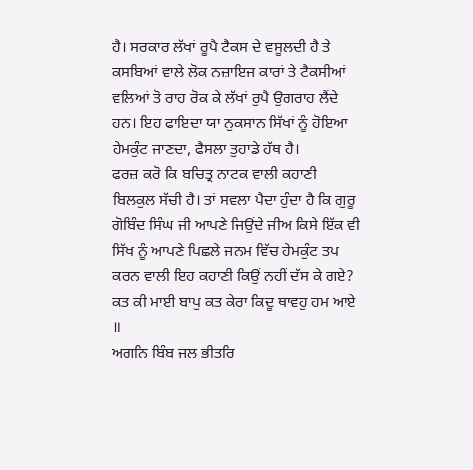ਹੈ। ਸਰਕਾਰ ਲੱਖਾਂ ਰੂਪੈ ਟੈਕਸ ਦੇ ਵਸੂਲਦੀ ਹੈ ਤੇ ਕਸਬਿਆਂ ਵਾਲੇ ਲੋਕ ਨਜ਼ਾਇਜ ਕਾਰਾਂ ਤੇ ਟੈਕਸੀਆਂ ਵਲਿਆਂ ਤੋ ਰਾਹ ਰੋਕ ਕੇ ਲੱਖਾਂ ਰੁਪੈ ਉਗਰਾਹ ਲੈਂਦੇ ਹਨ। ਇਹ ਫਾਇਦਾ ਯਾ ਨੁਕਸਾਨ ਸਿੱਖਾਂ ਨੂੰ ਹੋਇਆ ਹੇਮਕੁੰਟ ਜਾਣਦਾ, ਫੈਸਲਾ ਤੁਹਾਡੇ ਹੱਥ ਹੈ।
ਫਰਜ਼ ਕਰੋ ਕਿ ਬਚਿਤ੍ਰ ਨਾਟਕ ਵਾਲੀ ਕਹਾਣੀ ਬਿਲਕੁਲ ਸੱਚੀ ਹੈ। ਤਾਂ ਸਵਲਾ ਪੈਦਾ ਹੁੰਦਾ ਹੈ ਕਿ ਗੁਰੂ ਗੋਬਿੰਦ ਸਿੰਘ ਜੀ ਆਪਣੇ ਜਿਉਂਦੇ ਜੀਅ ਕਿਸੇ ਇੱਕ ਵੀ ਸਿੱਖ ਨੂੰ ਆਪਣੇ ਪਿਛਲੇ ਜਨਮ ਵਿੱਚ ਹੇਮਕੁੰਟ ਤਪ ਕਰਨ ਵਾਲੀ ਇਹ ਕਹਾਣੀ ਕਿਉਂ ਨਹੀਂ ਦੱਸ ਕੇ ਗਏ?
ਕਤ ਕੀ ਮਾਈ ਬਾਪੁ ਕਤ ਕੇਰਾ ਕਿਦੂ ਥਾਵਹੁ ਹਮ ਆਏ ॥
ਅਗਨਿ ਬਿੰਬ ਜਲ ਭੀਤਰਿ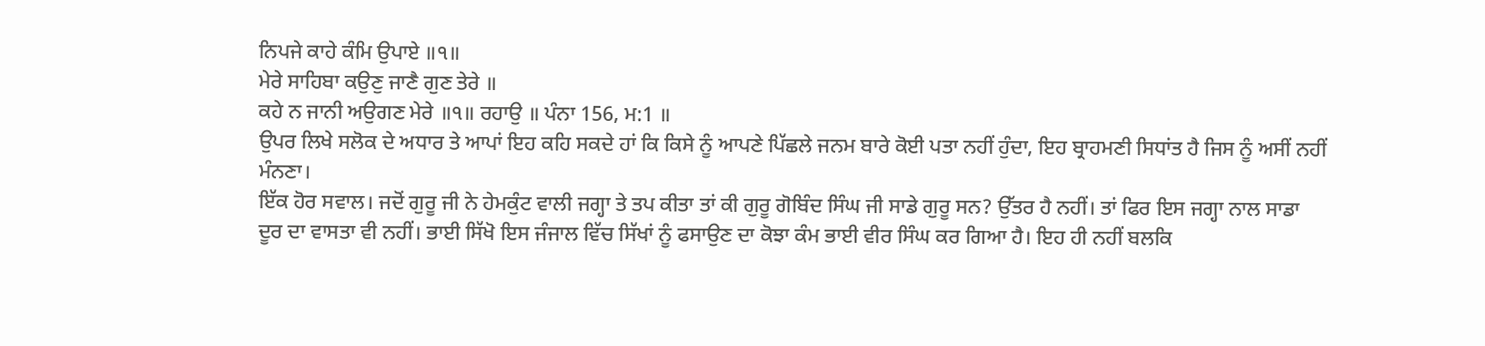ਨਿਪਜੇ ਕਾਹੇ ਕੰਮਿ ਉਪਾਏ ॥੧॥
ਮੇਰੇ ਸਾਹਿਬਾ ਕਉਣੁ ਜਾਣੈ ਗੁਣ ਤੇਰੇ ॥
ਕਹੇ ਨ ਜਾਨੀ ਅਉਗਣ ਮੇਰੇ ॥੧॥ ਰਹਾਉ ॥ ਪੰਨਾ 156, ਮ:1 ॥
ਉਪਰ ਲਿਖੇ ਸਲੋਕ ਦੇ ਅਧਾਰ ਤੇ ਆਪਾਂ ਇਹ ਕਹਿ ਸਕਦੇ ਹਾਂ ਕਿ ਕਿਸੇ ਨੂੰ ਆਪਣੇ ਪਿੱਛਲੇ ਜਨਮ ਬਾਰੇ ਕੋਈ ਪਤਾ ਨਹੀਂ ਹੁੰਦਾ, ਇਹ ਬ੍ਰਾਹਮਣੀ ਸਿਧਾਂਤ ਹੈ ਜਿਸ ਨੂੰ ਅਸੀਂ ਨਹੀਂ ਮੰਨਣਾ।
ਇੱਕ ਹੋਰ ਸਵਾਲ। ਜਦੋਂ ਗੁਰੂ ਜੀ ਨੇ ਹੇਮਕੁੰਟ ਵਾਲੀ ਜਗ੍ਹਾ ਤੇ ਤਪ ਕੀਤਾ ਤਾਂ ਕੀ ਗੁਰੂ ਗੋਬਿੰਦ ਸਿੰਘ ਜੀ ਸਾਡੇ ਗੁਰੂ ਸਨ? ਉੱਤਰ ਹੈ ਨਹੀਂ। ਤਾਂ ਫਿਰ ਇਸ ਜਗ੍ਹਾ ਨਾਲ ਸਾਡਾ ਦੂਰ ਦਾ ਵਾਸਤਾ ਵੀ ਨਹੀਂ। ਭਾਈ ਸਿੱਖੋ ਇਸ ਜੰਜਾਲ ਵਿੱਚ ਸਿੱਖਾਂ ਨੂੰ ਫਸਾਉਣ ਦਾ ਕੋਝਾ ਕੰਮ ਭਾਈ ਵੀਰ ਸਿੰਘ ਕਰ ਗਿਆ ਹੈ। ਇਹ ਹੀ ਨਹੀਂ ਬਲਕਿ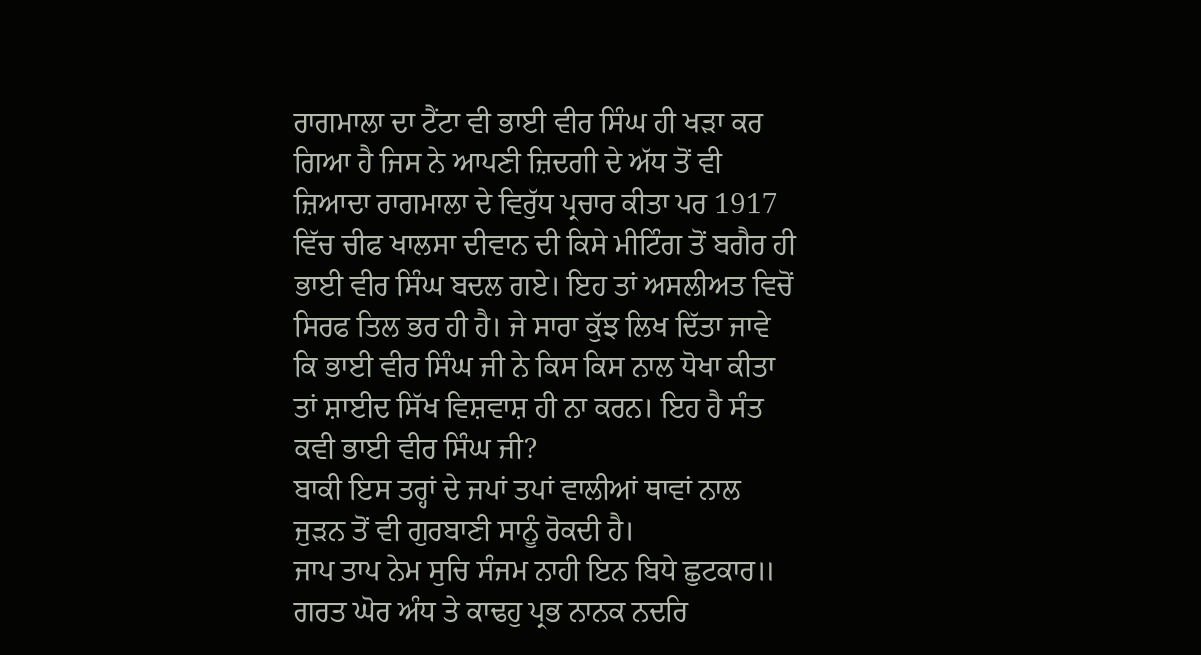ਰਾਗਮਾਲਾ ਦਾ ਟੈਂਟਾ ਵੀ ਭਾਈ ਵੀਰ ਸਿੰਘ ਹੀ ਖੜਾ ਕਰ ਗਿਆ ਹੈ ਜਿਸ ਨੇ ਆਪਣੀ ਜ਼ਿਦਗੀ ਦੇ ਅੱਧ ਤੋਂ ਵੀ ਜ਼ਿਆਦਾ ਰਾਗਮਾਲਾ ਦੇ ਵਿਰੁੱਧ ਪ੍ਰਚਾਰ ਕੀਤਾ ਪਰ 1917 ਵਿੱਚ ਚੀਫ ਖਾਲਸਾ ਦੀਵਾਨ ਦੀ ਕਿਸੇ ਮੀਟਿੰਗ ਤੋਂ ਬਗੈਰ ਹੀ ਭਾਈ ਵੀਰ ਸਿੰਘ ਬਦਲ ਗਏ। ਇਹ ਤਾਂ ਅਸਲੀਅਤ ਵਿਚੋਂ ਸਿਰਫ ਤਿਲ ਭਰ ਹੀ ਹੈ। ਜੇ ਸਾਰਾ ਕੁੱਝ ਲਿਖ ਦਿੱਤਾ ਜਾਵੇ ਕਿ ਭਾਈ ਵੀਰ ਸਿੰਘ ਜੀ ਨੇ ਕਿਸ ਕਿਸ ਨਾਲ ਧੋਖਾ ਕੀਤਾ ਤਾਂ ਸ਼ਾਈਦ ਸਿੱਖ ਵਿਸ਼ਵਾਸ਼ ਹੀ ਨਾ ਕਰਨ। ਇਹ ਹੈ ਸੰਤ ਕਵੀ ਭਾਈ ਵੀਰ ਸਿੰਘ ਜੀ?
ਬਾਕੀ ਇਸ ਤਰ੍ਹਾਂ ਦੇ ਜਪਾਂ ਤਪਾਂ ਵਾਲੀਆਂ ਥਾਵਾਂ ਨਾਲ ਜੁੜਨ ਤੋਂ ਵੀ ਗੁਰਬਾਣੀ ਸਾਨੂੰ ਰੋਕਦੀ ਹੈ।
ਜਾਪ ਤਾਪ ਨੇਮ ਸੁਚਿ ਸੰਜਮ ਨਾਹੀ ਇਨ ਬਿਧੇ ਛੁਟਕਾਰ॥
ਗਰਤ ਘੋਰ ਅੰਧ ਤੇ ਕਾਢਹੁ ਪ੍ਰਭ ਨਾਨਕ ਨਦਰਿ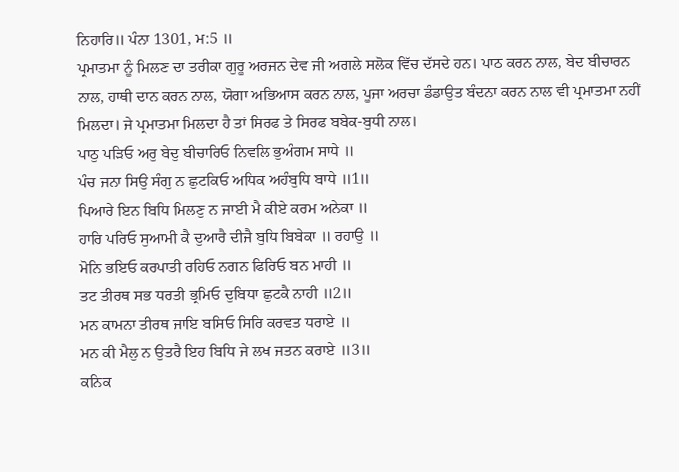ਨਿਹਾਰਿ॥ ਪੰਨਾ 1301, ਮ:5 ॥
ਪ੍ਰਮਾਤਮਾ ਨੂੰ ਮਿਲਣ ਦਾ ਤਰੀਕਾ ਗੁਰੂ ਅਰਜਨ ਦੇਵ ਜੀ ਅਗਲੇ ਸਲੋਕ ਵਿੱਚ ਦੱਸਦੇ ਹਨ। ਪਾਠ ਕਰਨ ਨਾਲ, ਬੇਦ ਬੀਚਾਰਨ ਨਾਲ, ਹਾਥੀ ਦਾਨ ਕਰਨ ਨਾਲ, ਯੋਗਾ ਅਭਿਆਸ ਕਰਨ ਨਾਲ, ਪੂਜਾ ਅਰਚਾ ਡੰਡਾਉਤ ਬੰਦਨਾ ਕਰਨ ਨਾਲ ਵੀ ਪ੍ਰਮਾਤਮਾ ਨਹੀਂ ਮਿਲਦਾ। ਜੇ ਪ੍ਰਮਾਤਮਾ ਮਿਲਦਾ ਹੈ ਤਾਂ ਸਿਰਫ ਤੇ ਸਿਰਫ ਬਬੇਕ-ਬੁਧੀ ਨਾਲ।
ਪਾਠੁ ਪੜਿਓ ਅਰੁ ਬੇਦੁ ਬੀਚਾਰਿਓ ਨਿਵਲਿ ਭੁਅੰਗਮ ਸਾਧੇ ॥
ਪੰਚ ਜਨਾ ਸਿਉ ਸੰਗੁ ਨ ਛੁਟਕਿਓ ਅਧਿਕ ਅਹੰਬੁਧਿ ਬਾਧੇ ॥1॥
ਪਿਆਰੇ ਇਨ ਬਿਧਿ ਮਿਲਣੁ ਨ ਜਾਈ ਮੈ ਕੀਏ ਕਰਮ ਅਨੇਕਾ ॥
ਹਾਰਿ ਪਰਿਓ ਸੁਆਮੀ ਕੈ ਦੁਆਰੈ ਦੀਜੈ ਬੁਧਿ ਬਿਬੇਕਾ ॥ ਰਹਾਉ ॥
ਮੋਨਿ ਭਇਓ ਕਰਪਾਤੀ ਰਹਿਓ ਨਗਨ ਫਿਰਿਓ ਬਨ ਮਾਹੀ ॥
ਤਟ ਤੀਰਥ ਸਭ ਧਰਤੀ ਭ੍ਰਮਿਓ ਦੁਬਿਧਾ ਛੁਟਕੈ ਨਾਹੀ ॥2॥
ਮਨ ਕਾਮਨਾ ਤੀਰਥ ਜਾਇ ਬਸਿਓ ਸਿਰਿ ਕਰਵਤ ਧਰਾਏ ॥
ਮਨ ਕੀ ਮੈਲੁ ਨ ਉਤਰੈ ਇਹ ਬਿਧਿ ਜੇ ਲਖ ਜਤਨ ਕਰਾਏ ॥3॥
ਕਨਿਕ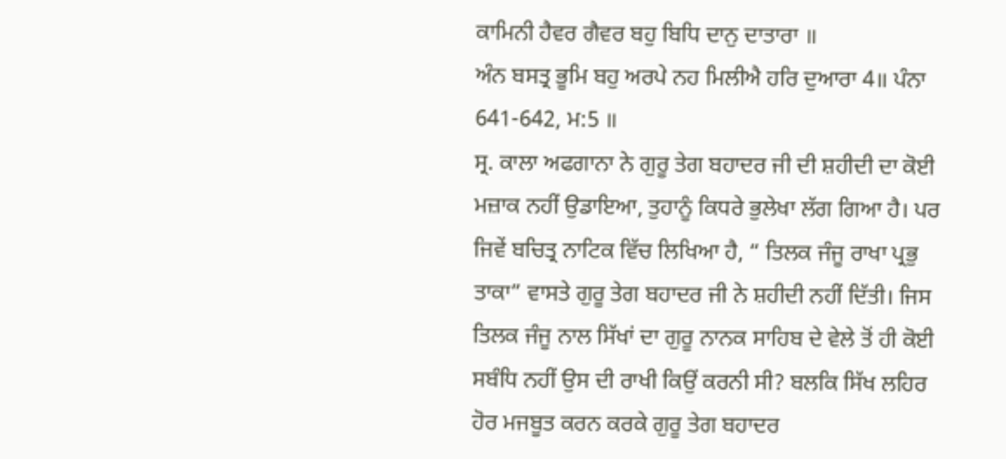ਕਾਮਿਨੀ ਹੈਵਰ ਗੈਵਰ ਬਹੁ ਬਿਧਿ ਦਾਨੁ ਦਾਤਾਰਾ ॥
ਅੰਨ ਬਸਤ੍ਰ ਭੂਮਿ ਬਹੁ ਅਰਪੇ ਨਹ ਮਿਲੀਐ ਹਰਿ ਦੁਆਰਾ 4॥ ਪੰਨਾ 641-642, ਮ:5 ॥
ਸ੍ਰ. ਕਾਲਾ ਅਫਗਾਨਾ ਨੇ ਗੁਰੂ ਤੇਗ ਬਹਾਦਰ ਜੀ ਦੀ ਸ਼ਹੀਦੀ ਦਾ ਕੋਈ ਮਜ਼ਾਕ ਨਹੀਂ ਉਡਾਇਆ, ਤੁਹਾਨੂੰ ਕਿਧਰੇ ਭੁਲੇਖਾ ਲੱਗ ਗਿਆ ਹੈ। ਪਰ ਜਿਵੇਂ ਬਚਿਤ੍ਰ ਨਾਟਿਕ ਵਿੱਚ ਲਿਖਿਆ ਹੈ, “ ਤਿਲਕ ਜੰਜੂ ਰਾਖਾ ਪ੍ਰਭੁ ਤਾਕਾ” ਵਾਸਤੇ ਗੁਰੂ ਤੇਗ ਬਹਾਦਰ ਜੀ ਨੇ ਸ਼ਹੀਦੀ ਨਹੀਂ ਦਿੱਤੀ। ਜਿਸ ਤਿਲਕ ਜੰਜੂ ਨਾਲ ਸਿੱਖਾਂ ਦਾ ਗੁਰੂ ਨਾਨਕ ਸਾਹਿਬ ਦੇ ਵੇਲੇ ਤੋਂ ਹੀ ਕੋਈ ਸਬੰਧਿ ਨਹੀਂ ਉਸ ਦੀ ਰਾਖੀ ਕਿਉਂ ਕਰਨੀ ਸੀ? ਬਲਕਿ ਸਿੱਖ ਲਹਿਰ ਹੋਰ ਮਜਬੂਤ ਕਰਨ ਕਰਕੇ ਗੁਰੂ ਤੇਗ ਬਹਾਦਰ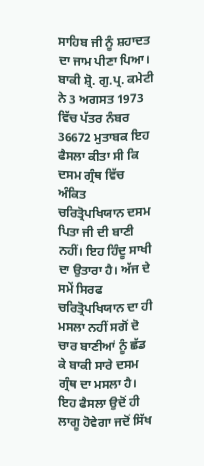ਸਾਹਿਬ ਜੀ ਨੂੰ ਸ਼ਹਾਦਤ ਦਾ ਜਾਮ ਪੀਣਾ ਪਿਆ।
ਬਾਕੀ ਸ਼੍ਰੋ. ਗੁ.ਪ੍ਰ. ਕਮੇਟੀ ਨੇ 3 ਅਗਸਤ 1973 ਵਿੱਚ ਪੱਤਰ ਨੰਬਰ 36672 ਮੁਤਾਬਕ ਇਹ ਫੈਸਲਾ ਕੀਤਾ ਸੀ ਕਿ ਦਸਮ ਗ੍ਰੰਥ ਵਿੱਚ ਅੰਕਿਤ ਚਰਿਤ੍ਰੋਪਖਿਯਾਨ ਦਸਮ ਪਿਤਾ ਜੀ ਦੀ ਬਾਣੀ ਨਹੀਂ। ਇਹ ਹਿੰਦੂ ਸਾਖੀ ਦਾ ਉਤਾਰਾ ਹੈ। ਅੱਜ ਦੇ ਸਮੇਂ ਸਿਰਫ ਚਰਿਤ੍ਰੋਪਖਿਯਾਨ ਦਾ ਹੀ ਮਸਲਾ ਨਹੀਂ ਸਗੋਂ ਦੋ ਚਾਰ ਬਾਣੀਆਂ ਨੂੰ ਛੱਡ ਕੇ ਬਾਕੀ ਸਾਰੇ ਦਸਮ ਗ੍ਰੰਥ ਦਾ ਮਸਲਾ ਹੈ। ਇਹ ਫੈਸਲਾ ਉਦੋਂ ਹੀ ਲਾਗੂ ਹੋਵੇਗਾ ਜਦੋਂ ਸਿੱਖ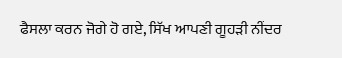ਫੈਸਲਾ ਕਰਨ ਜੋਗੇ ਹੋ ਗਏ, ਸਿੱਖ ਆਪਣੀ ਗੂਹੜੀ ਨੀਂਦਰ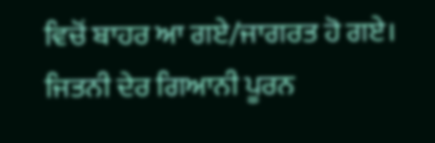ਵਿਚੋਂ ਬਾਹਰ ਆ ਗਏ/ਜਾਗਰਤ ਹੋ ਗਏ। ਜਿਤਨੀ ਦੇਰ ਗਿਆਨੀ ਪੂਰਨ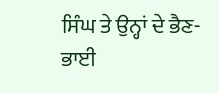ਸਿੰਘ ਤੇ ਉਨ੍ਹਾਂ ਦੇ ਭੈਣ-ਭਾਈ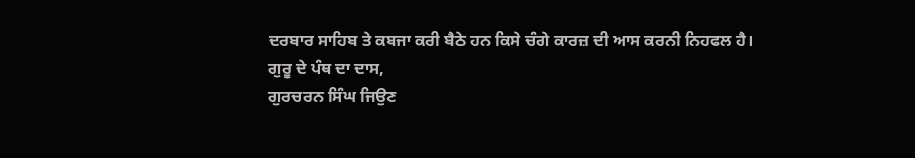ਦਰਬਾਰ ਸਾਹਿਬ ਤੇ ਕਬਜਾ ਕਰੀ ਬੈਠੇ ਹਨ ਕਿਸੇ ਚੰਗੇ ਕਾਰਜ਼ ਦੀ ਆਸ ਕਰਨੀ ਨਿਹਫਲ ਹੈ।
ਗੁਰੂ ਦੇ ਪੰਥ ਦਾ ਦਾਸ,
ਗੁਰਚਰਨ ਸਿੰਘ ਜਿਉਣ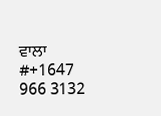ਵਾਲਾ #+1647 966 3132